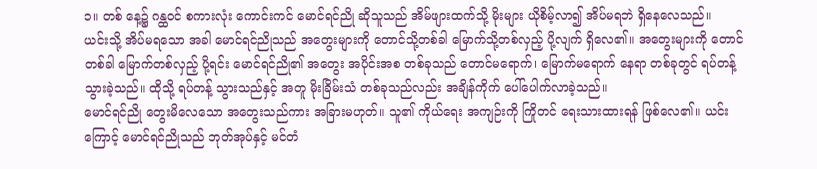၁။ တစ် နေ့၌ ဂန္ထဝင် စကားလုံး ကောင်းကင် မောင်ရင်ညို ဆိုသူသည် အိမ်ဖျားထက်သို့ မိုးများ ယိုစိမ့်လာ၍ အိပ်မရဘဲ ရှိနေလေသည်။
ယင်းသို့ အိပ်မရသော အခါ မောင်ရင်ညိုသည် အတွေးများကို တောင်သို့တစ်ခါ မြောက်သို့တစ်လှည့် ပို့လျက် ရှိလေ၏။ အတွေးများကို တောင်တစ်ခါ မြောက်တစ်လှည့် ပို့ရင်း မောင်ရင်ညို၏ အတွေး အပိုင်းအစ တစ်ခုသည် တောင်မရောက်၊ မြောက်မရောက် နေရာ တစ်ခုတွင် ရပ်တန့် သွားခဲ့သည်။ ထိုသို့ ရပ်တန့် သွားသည်နှင့် အတူ မိုးခြိမ်းသံ တစ်ခုသည်လည်း အချိန်ကိုက် ပေါ်ပေါက်လာခဲ့သည်။
မောင်ရင်ညို တွေးမိလေသော အတွေးသည်ကား အခြားမဟုတ်။ သူ၏ ကိုယ်ရေး အကျဉ်းကို ကြိုတင် ရေးသားထားရန် ဖြစ်လေ၏။ ယင်းကြောင့် မောင်ရင်ညိုသည် ဘုတ်အုပ်နှင့် မင်တံ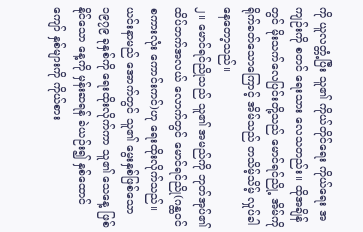ကို ယူလတ္တံ့ပြီး သူ၏ ကိုယ်တိုင်ရေး ကိုယ်ရေး အကျဉ်းကို စတင် ရေးသား လေသတည်း။ ထိုအချိန်တွင် မိုးသက်လေပြင်းတို့သည် မောင်ရင်ညို့ အိမ်ကို ရိုက်ခတ်သောကြောင့် အိမ်သည် တသိမ့်သိမ့် လှုပ်ခါ နေတော့သည်။
၂။ မောင်ရင်ညိုသည် သူ၏ အမည်ကို ဘုတ်အုပ်၏ ထိပ်ဘက်အလယ် လောက်တွင် မောင်ရင်ညို(ဂန္ထဝင်စကားလုံး ကောင်းကင်)ဟု ရေးထိုးလိုက်သည်။ ယင်းနာမည် အောက်တွင် သူ၏ မွေးနှစ်ဖြစ်သော ၁၉၇၉ ခုနှစ်ကို ရေးထိုးလိုက်ကာ သူ၏ သေနေ့ ဖြစ်နိုင်သော နေ့ကို မှန်းဆရန် ခဲယဉ်း၍ နှစ်ထောင်ကျော် နှစ်များကို ကိုယ်စား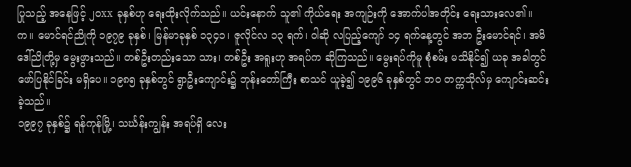ပြုသည့် အနေဖြင့် ၂၀xx ခုနှစ်ဟု ရေးထိုးလိုက်သည်။ ယင်းနောက် သူ၏ ကိုယ်ရေး အကျဉ်းကို အောက်ပါအတိုင်း ရေးသားလေ၏။
က။ မောင်ရင်ညိုကို ၁၉၇၉ ခုနှစ်၊ မြန်မာခုနှစ် ၁၃၄၁၊ ဇူလိုင်လ ၁၃ ရက်၊ ဝါဆို လပြည့်ကျော် ၁၄ ရက်နေ့တွင် အဘ ဦးမောင်ရင်၊ အမိ ဒေါ်ညိုတို့မှ မွေးဖွားသည်။ တစ်ဦးတည်းသော သား၊ တစ်ဦး အရူးဟု အရပ်က ဆိုကြသည်။ မွေးရပ်ကိုမူ စုံစမ်း မသိနိုင်၍ ယခု အခါတွင် ဖော်ပြနိုင်ခြင်း မရှိပေ။ ၁၉၈၅ ခုနှစ်တွင် ရွာဦးကျောင်း၌ ဘုန်းတော်ကြီး စာသင် ယူခဲ့၍ ၁၉၉၆ ခုနှစ်တွင် ဘ၀ တက္ကသိုလ်မှ ကျောင်းဆင်းခဲ့သည်။
၁၉၉၇ ခုနှစ်၌ ရန်ကုန်မြို့၊ သင်္ဃန်းကျွန်း အရပ်ရှိ လေး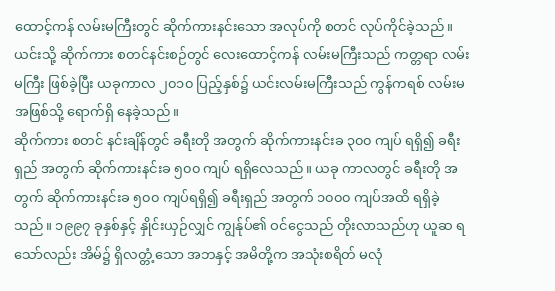ထောင့်ကန် လမ်းမကြီးတွင် ဆိုက်ကားနင်းသော အလုပ်ကို စတင် လုပ်ကိုင်ခဲ့သည်။ ယင်းသို့ ဆိုက်ကား စတင်နင်းစဉ်တွင် လေးထောင့်ကန် လမ်းမကြီးသည် ကတ္တရာ လမ်းမကြီး ဖြစ်ခဲ့ပြီး ယခုကာလ ၂၀၁၀ ပြည့်နှစ်၌ ယင်းလမ်းမကြီးသည် ကွန်ကရစ် လမ်းမ အဖြစ်သို့ ရောက်ရှိ နေခဲ့သည်။
ဆိုက်ကား စတင် နင်းချိန်တွင် ခရီးတို အတွက် ဆိုက်ကားနင်းခ ၃၀၀ ကျပ် ရရှိ၍ ခရီးရှည် အတွက် ဆိုက်ကားနင်းခ ၅၀၀ ကျပ် ရရှိလေသည်။ ယခု ကာလတွင် ခရီးတို အတွက် ဆိုက်ကားနင်းခ ၅၀၀ ကျပ်ရရှိ၍ ခရီးရှည် အတွက် ၁၀၀၀ ကျပ်အထိ ရရှိခဲ့သည်။ ၁၉၉၇ ခုနှစ်နှင့် နှိုင်းယှဉ်လျှင် ကျွန်ုပ်၏ ဝင်ငွေသည် တိုးလာသည်ဟု ယူဆ ရသော်လည်း အိမ်၌ ရှိလတ္တံ့သော အဘနှင့် အမိတို့က အသုံးစရိတ် မလုံ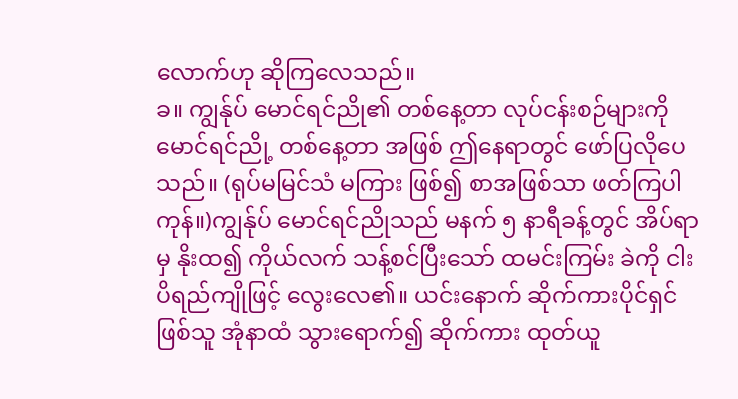လောက်ဟု ဆိုကြလေသည်။
ခ။ ကျွန်ုပ် မောင်ရင်ညို၏ တစ်နေ့တာ လုပ်ငန်းစဉ်များကို မောင်ရင်ညို့ တစ်နေ့တာ အဖြစ် ဤနေရာတွင် ဖော်ပြလိုပေသည်။ (ရုပ်မမြင်သံ မကြား ဖြစ်၍ စာအဖြစ်သာ ဖတ်ကြပါကုန်။)ကျွန်ုပ် မောင်ရင်ညိုသည် မနက် ၅ နာရီခန့်တွင် အိပ်ရာမှ နိုးထ၍ ကိုယ်လက် သန့်စင်ပြီးသော် ထမင်းကြမ်း ခဲကို ငါးပိရည်ကျိုဖြင့် လွေးလေ၏။ ယင်းနောက် ဆိုက်ကားပိုင်ရှင် ဖြစ်သူ အုံနာထံ သွားရောက်၍ ဆိုက်ကား ထုတ်ယူ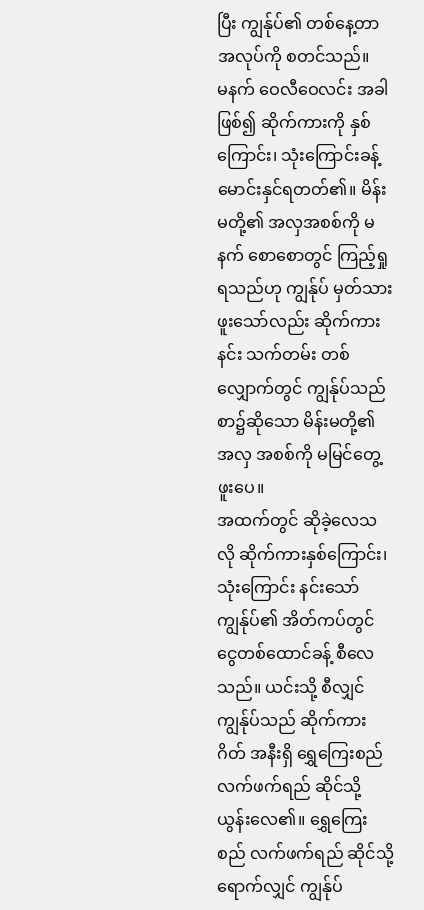ပြီး ကျွန်ုပ်၏ တစ်နေ့တာ အလုပ်ကို စတင်သည်။
မနက် ဝေလီဝေလင်း အခါဖြစ်၍ ဆိုက်ကားကို နှစ်ကြောင်း၊ သုံးကြောင်းခန့် မောင်းနှင်ရတတ်၏။ မိန်းမတို့၏ အလှအစစ်ကို မနက် စောစောတွင် ကြည့်ရှုရသည်ဟု ကျွန်ုပ် မှတ်သားဖူးသော်လည်း ဆိုက်ကားနင်း သက်တမ်း တစ်လျှောက်တွင် ကျွန်ုပ်သည် စာ၌ဆိုသော မိန်းမတို့၏ အလှ အစစ်ကို မမြင်တွေ့ဖူးပေ။
အထက်တွင် ဆိုခဲ့လေသလို ဆိုက်ကားနှစ်ကြောင်း၊ သုံးကြောင်း နင်းသော် ကျွန်ုပ်၏ အိတ်ကပ်တွင် ငွေတစ်ထောင်ခန့် စီလေသည်။ ယင်းသို့ စီလျှင် ကျွန်ုပ်သည် ဆိုက်ကားဂိတ် အနီးရှိ ရွှေကြေးစည် လက်ဖက်ရည် ဆိုင်သို့ ယွန်းလေ၏။ ရွှေကြေးစည် လက်ဖက်ရည် ဆိုင်သို့ ရောက်လျှင် ကျွန်ုပ်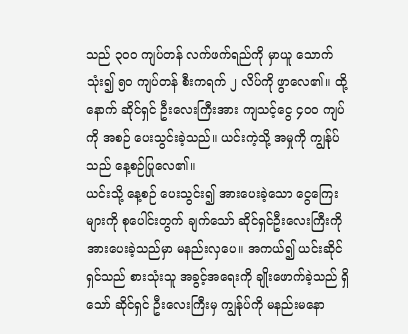သည် ၃၀၀ ကျပ်တန် လက်ဖက်ရည်ကို မှာယူ သောက်သုံး၍ ၅၀ ကျပ်တန် စီးကရက် ၂ လိပ်ကို ဖွာလေ၏။ ထို့နောက် ဆိုင်ရှင် ဦးလေးကြီးအား ကျသင့်ငွေ ၄၀၀ ကျပ်ကို အစဉ် ပေးသွင်းခဲ့သည်။ ယင်းကဲ့သို့ အမှုကို ကျွန်ုပ်သည် နေ့စဉ်ပြုလေ၏။
ယင်းသို့ နေ့စဉ် ပေးသွင်း၍ အားပေးခဲ့သော ငွေကြေးများကို စုပေါင်းတွက် ချက်သော် ဆိုင်ရှင်ဦးလေးကြီးကို အားပေးခဲ့သည်မှာ မနည်းလှပေ။ အကယ်၍ ယင်းဆိုင်ရှင်သည် စားသုံးသူ အခွင့်အရေးကို ချိုးဖောက်ခဲ့သည် ရှိသော် ဆိုင်ရှင် ဦးလေးကြီးမှ ကျွန်ုပ်ကို မနည်းမနော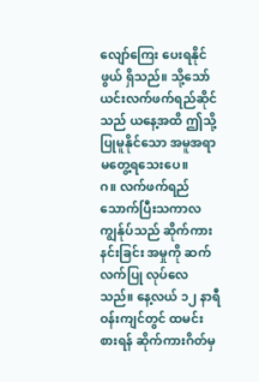လျော်ကြေး ပေးရနိုင်ဖွယ် ရှိသည်။ သို့သော် ယင်းလက်ဖက်ရည်ဆိုင်သည် ယနေ့အထိ ဤသို့ ပြုမူနိုင်သော အမူအရာ မတွေ့ရသေးပေ။
ဂ။ လက်ဖက်ရည် သောက်ပြီးသကာလ ကျွန်ုပ်သည် ဆိုက်ကားနင်းခြင်း အမှုကို ဆက်လက်ပြု လုပ်လေသည်။ နေ့လယ် ၁၂ နာရီ ဝန်းကျင်တွင် ထမင်းစားရန် ဆိုက်ကားဂိတ်မှ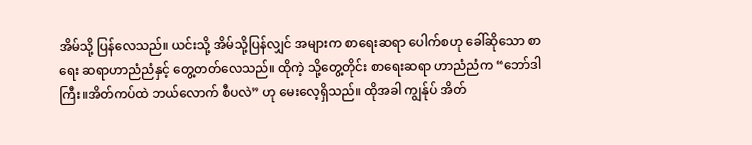အိမ်သို့ ပြန်လေသည်။ ယင်းသို့ အိမ်သို့ပြန်လျှင် အများက စာရေးဆရာ ပေါက်စဟု ခေါ်ဆိုသော စာရေး ဆရာဟာညံညံနှင့် တွေ့တတ်လေသည်။ ထိုကဲ့ သို့တွေ့တိုင်း စာရေးဆရာ ဟာညံညံက “ဘော်ဒါကြီး။အိတ်ကပ်ထဲ ဘယ်လောက် စီပလဲ” ဟု မေးလေ့ရှိသည်။ ထိုအခါ ကျွန်ုပ် အိတ်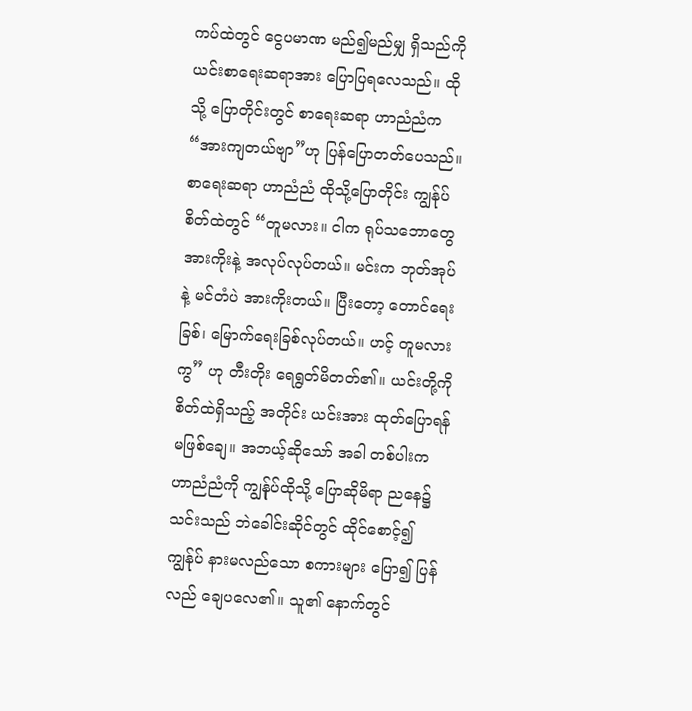ကပ်ထဲတွင် ငွေပမာဏ မည်၍မည်မျှ ရှိသည်ကို ယင်းစာရေးဆရာအား ပြောပြရလေသည်။ ထိုသို့ ပြောတိုင်းတွင် စာရေးဆရာ ဟာညံညံက“အားကျတယ်ဗျာ”ဟု ပြန်ပြောတတ်ပေသည်။
စာရေးဆရာ ဟာညံညံ ထိုသို့ပြောတိုင်း ကျွန်ုပ်စိတ်ထဲတွင် “တူမလား။ ငါက ရုပ်သဘောတွေ အားကိုးနဲ့ အလုပ်လုပ်တယ်။ မင်းက ဘုတ်အုပ်နဲ့ မင်တံပဲ အားကိုးတယ်။ ပြီးတော့ တောင်ရေးခြစ်၊ မြောက်ရေးခြစ်လုပ်တယ်။ ဟင့် တူမလားကွ” ဟု တီးတိုး ရေရွတ်မိတတ်၏။ ယင်းတို့ကို စိတ်ထဲရှိသည့် အတိုင်း ယင်းအား ထုတ်ပြောရန် မဖြစ်ချေ။ အဘယ့်ဆိုသော် အခါ တစ်ပါးက ဟာညံညံကို ကျွန်ုပ်ထိုသို့ ပြောဆိုမိရာ ညနေ၌ သင်းသည် ဘဲခေါင်းဆိုင်တွင် ထိုင်စောင့်၍ ကျွန်ုပ် နားမလည်သော စကားများ ပြော၍ ပြန်လည် ချေပလေ၏။ သူ၏ နောက်တွင်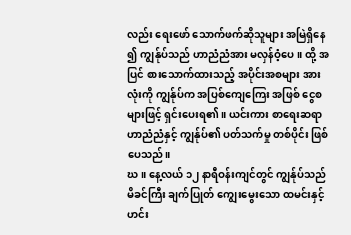လည်း ရေးဖော် သောက်ဖက်ဆိုသူများ အမြဲရှိနေ ၍ ကျွန်ုပ်သည် ဟာညံညံအား မလှန်ဝံ့ပေ။ ထို့ အပြင် စားသောက်ထားသည့် အပိုင်းအစများ အားလုံးကို ကျွန်ုပ်က အပြစ်ကျေကြေး အဖြစ် ငွေစ များဖြင့် ရှင်းပေးရ၏။ ယင်းကား စာရေးဆရာ ဟာညံညံနှင့် ကျွန်ုပ်၏ ပတ်သက်မှု တစ်ပိုင်း ဖြစ်ပေသည်။
ဃ။ နေ့လယ် ၁၂ နာရီဝန်းကျင်တွင် ကျွန်ုပ်သည် မိခင်ကြီး ချက်ပြုတ် ကျွေးမွေးသော ထမင်းနှင့် ဟင်း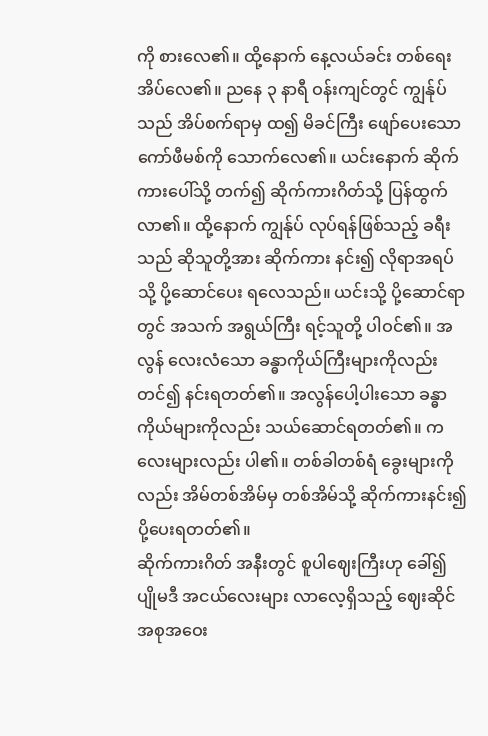ကို စားလေ၏။ ထို့နောက် နေ့လယ်ခင်း တစ်ရေးအိပ်လေ၏။ ညနေ ၃ နာရီ ဝန်းကျင်တွင် ကျွန်ုပ်သည် အိပ်စက်ရာမှ ထ၍ မိခင်ကြီး ဖျော်ပေးသော ကော်ဖီမစ်ကို သောက်လေ၏။ ယင်းနောက် ဆိုက်ကားပေါ်သို့ တက်၍ ဆိုက်ကားဂိတ်သို့ ပြန်ထွက်လာ၏။ ထို့နောက် ကျွန်ုပ် လုပ်ရန်ဖြစ်သည့် ခရီးသည် ဆိုသူတို့အား ဆိုက်ကား နင်း၍ လိုရာအရပ်သို့ ပို့ဆောင်ပေး ရလေသည်။ ယင်းသို့ ပို့ဆောင်ရာတွင် အသက် အရွယ်ကြီး ရင့်သူတို့ ပါဝင်၏။ အလွန် လေးလံသော ခန္ဓာကိုယ်ကြီးများကိုလည်း တင်၍ နင်းရတတ်၏။ အလွန်ပေါ့ပါးသော ခန္ဓာကိုယ်များကိုလည်း သယ်ဆောင်ရတတ်၏။ ကလေးများလည်း ပါ၏။ တစ်ခါတစ်ရံ ခွေးများကိုလည်း အိမ်တစ်အိမ်မှ တစ်အိမ်သို့ ဆိုက်ကားနင်း၍ ပို့ပေးရတတ်၏။
ဆိုက်ကားဂိတ် အနီးတွင် စူပါဈေးကြီးဟု ခေါ်၍ ပျိုမဒီ အငယ်လေးများ လာလေ့ရှိသည့် ဈေးဆိုင် အစုအဝေး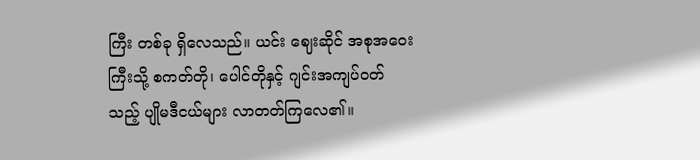ကြီး တစ်ခု ရှိလေသည်။ ယင်း ဈေးဆိုင် အစုအဝေးကြီးသို့ စကတ်တို၊ ပေါင်တိုနှင့် ဂျင်းအကျပ်ဝတ်သည့် ပျိုမဒီငယ်များ လာတတ်ကြလေ၏။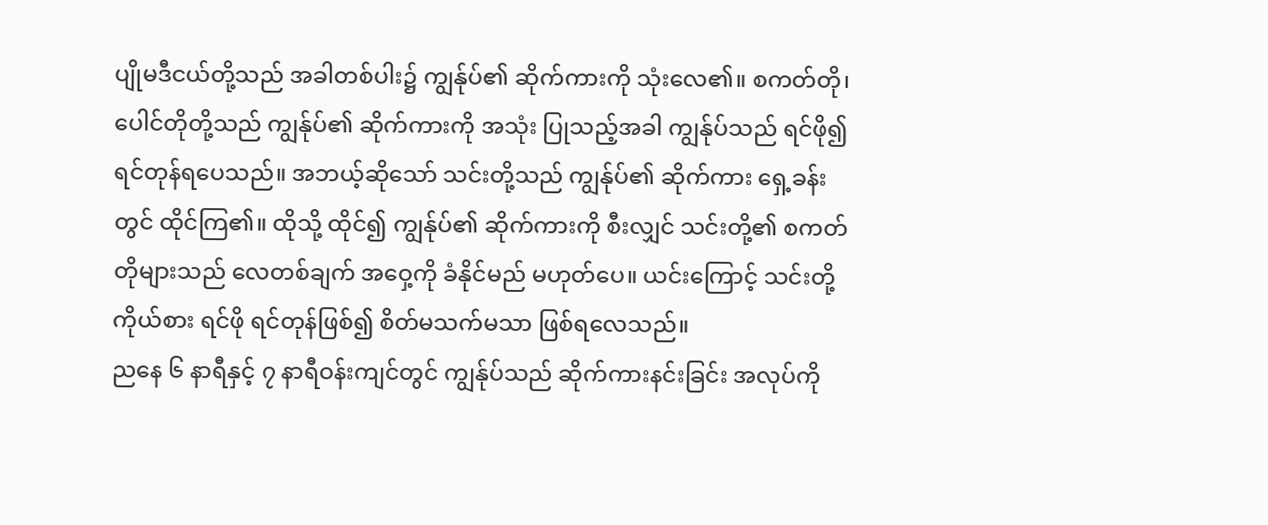ပျိုမဒီငယ်တို့သည် အခါတစ်ပါး၌ ကျွန်ုပ်၏ ဆိုက်ကားကို သုံးလေ၏။ စကတ်တို၊ ပေါင်တိုတို့သည် ကျွန်ုပ်၏ ဆိုက်ကားကို အသုံး ပြုသည့်အခါ ကျွန်ုပ်သည် ရင်ဖို၍ ရင်တုန်ရပေသည်။ အဘယ့်ဆိုသော် သင်းတို့သည် ကျွန်ုပ်၏ ဆိုက်ကား ရှေ့ခန်းတွင် ထိုင်ကြ၏။ ထိုသို့ ထိုင်၍ ကျွန်ုပ်၏ ဆိုက်ကားကို စီးလျှင် သင်းတို့၏ စကတ်တိုများသည် လေတစ်ချက် အဝှေ့ကို ခံနိုင်မည် မဟုတ်ပေ။ ယင်းကြောင့် သင်းတို့ကိုယ်စား ရင်ဖို ရင်တုန်ဖြစ်၍ စိတ်မသက်မသာ ဖြစ်ရလေသည်။
ညနေ ၆ နာရီနှင့် ၇ နာရီဝန်းကျင်တွင် ကျွန်ုပ်သည် ဆိုက်ကားနင်းခြင်း အလုပ်ကို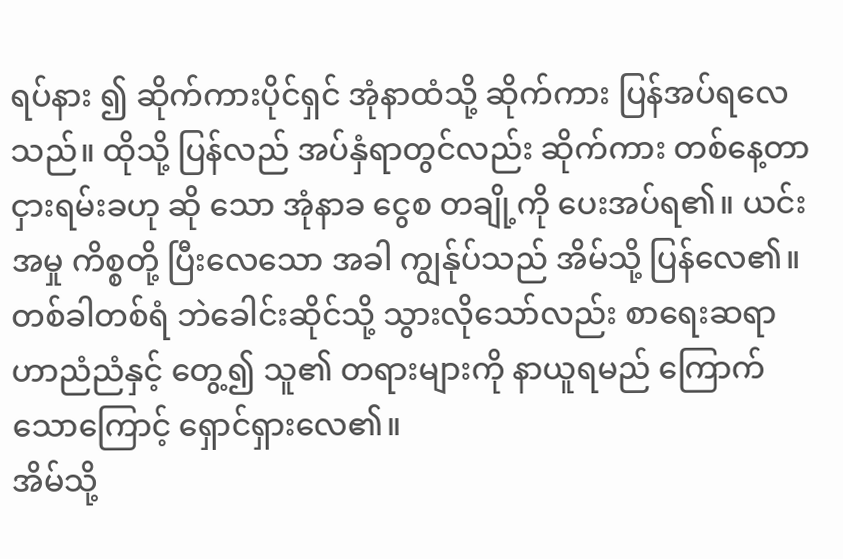ရပ်နား ၍ ဆိုက်ကားပိုင်ရှင် အုံနာထံသို့ ဆိုက်ကား ပြန်အပ်ရလေသည်။ ထိုသို့ ပြန်လည် အပ်နှံရာတွင်လည်း ဆိုက်ကား တစ်နေ့တာ ငှားရမ်းခဟု ဆို သော အုံနာခ ငွေစ တချို့ကို ပေးအပ်ရ၏။ ယင်းအမှု ကိစ္စတို့ ပြီးလေသော အခါ ကျွန်ုပ်သည် အိမ်သို့ ပြန်လေ၏။ တစ်ခါတစ်ရံ ဘဲခေါင်းဆိုင်သို့ သွားလိုသော်လည်း စာရေးဆရာ ဟာညံညံနှင့် တွေ့၍ သူ၏ တရားများကို နာယူရမည် ကြောက်သောကြောင့် ရှောင်ရှားလေ၏။
အိမ်သို့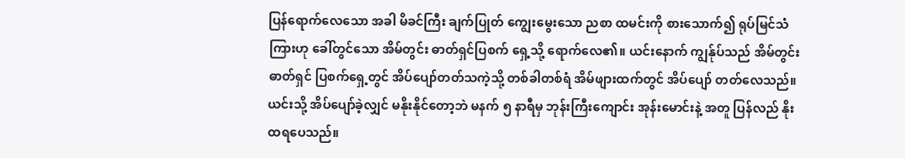ပြန်ရောက်လေသော အခါ မိခင်ကြီး ချက်ပြုတ် ကျွေးမွေးသော ညစာ ထမင်းကို စားသောက်၍ ရုပ်မြင်သံကြားဟု ခေါ်တွင်သော အိမ်တွင်း ဓာတ်ရှင်ပြစက် ရှေ့သို့ ရောက်လေ၏။ ယင်းနောက် ကျွန်ုပ်သည် အိမ်တွင်း ဓာတ်ရှင် ပြစက်ရှေ့တွင် အိပ်ပျော်တတ်သကဲ့သို့ တစ်ခါတစ်ရံ အိမ်ဖျားထက်တွင် အိပ်ပျော် တတ်လေသည်။ ယင်းသို့ အိပ်ပျော်ခဲ့လျှင် မနိုးနိုင်တော့ဘဲ မနက် ၅ နာရီမှ ဘုန်းကြီးကျောင်း အုန်းမောင်းနဲ့ အတူ ပြန်လည် နိုးထရပေသည်။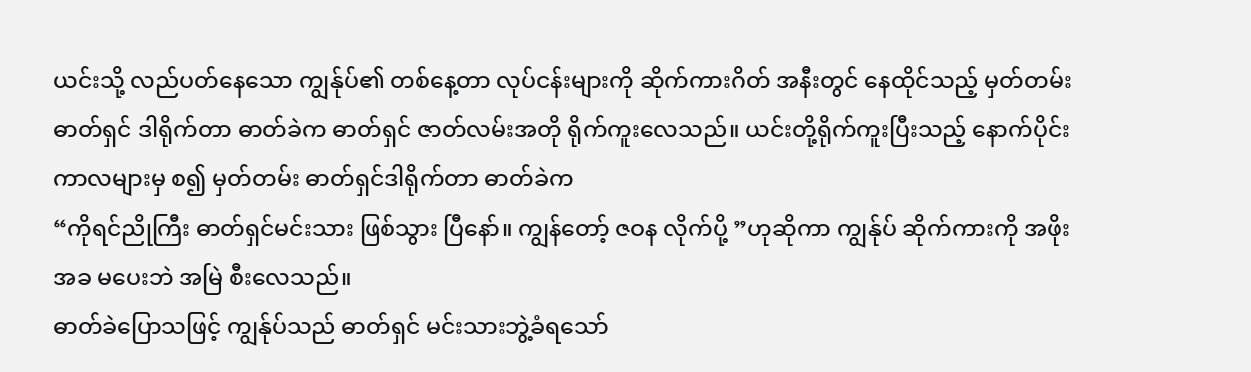ယင်းသို့ လည်ပတ်နေသော ကျွန်ုပ်၏ တစ်နေ့တာ လုပ်ငန်းများကို ဆိုက်ကားဂိတ် အနီးတွင် နေထိုင်သည့် မှတ်တမ်းဓာတ်ရှင် ဒါရိုက်တာ ဓာတ်ခဲက ဓာတ်ရှင် ဇာတ်လမ်းအတို ရိုက်ကူးလေသည်။ ယင်းတို့ရိုက်ကူးပြီးသည့် နောက်ပိုင်း ကာလများမှ စ၍ မှတ်တမ်း ဓာတ်ရှင်ဒါရိုက်တာ ဓာတ်ခဲက
“ကိုရင်ညိုကြီး ဓာတ်ရှင်မင်းသား ဖြစ်သွား ပြီနော်။ ကျွန်တော့် ဇဝန လိုက်ပို့ ”ဟုဆိုကာ ကျွန်ုပ် ဆိုက်ကားကို အဖိုးအခ မပေးဘဲ အမြဲ စီးလေသည်။
ဓာတ်ခဲပြောသဖြင့် ကျွန်ုပ်သည် ဓာတ်ရှင် မင်းသားဘွဲ့ခံရသော်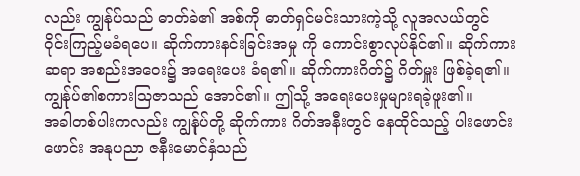လည်း ကျွန်ုပ်သည် ဓာတ်ခဲ၏ အစ်ကို ဓာတ်ရှင်မင်းသားကဲ့သို့ လူအလယ်တွင် ဝိုင်းကြည့်မခံရပေ။ ဆိုက်ကားနင်းခြင်းအမှု ကို ကောင်းစွာလုပ်နိုင်၏။ ဆိုက်ကားဆရာ အစည်းအဝေး၌ အရေးပေး ခံရ၏။ ဆိုက်ကားဂိတ်၌ ဂိတ်မှူး ဖြစ်ခဲ့ရ၏။ ကျွန်ုပ်၏စကားဩဇာသည် အောင်၏။ ဤသို့ အရေးပေးမှုများရခဲ့ဖူး၏။
အခါတစ်ပါးကလည်း ကျွန်ုပ်တို့ ဆိုက်ကား ဂိတ်အနီးတွင် နေထိုင်သည့် ပါးဖောင်းဖောင်း အနုပညာ ဇနီးမောင်နှံသည်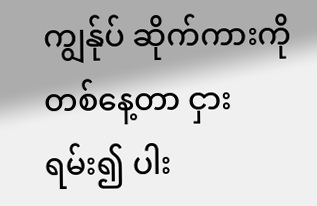ကျွန်ုပ် ဆိုက်ကားကို တစ်နေ့တာ ငှားရမ်း၍ ပါး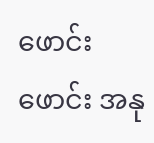ဖောင်းဖောင်း အနု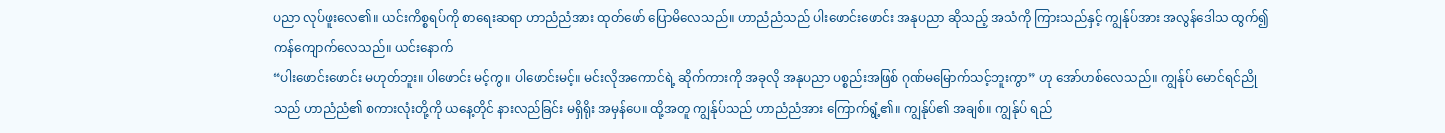ပညာ လုပ်ဖူးလေ၏။ ယင်းကိစ္စရပ်ကို စာရေးဆရာ ဟာညံညံအား ထုတ်ဖော် ပြောမိလေသည်။ ဟာညံညံသည် ပါးဖောင်းဖောင်း အနုပညာ ဆိုသည့် အသံကို ကြားသည်နှင့် ကျွန်ုပ်အား အလွန်ဒေါသ ထွက်၍ ကန်ကျောက်လေသည်။ ယင်းနောက်
“ပါးဖောင်းဖောင်း မဟုတ်ဘူး။ ပါဖောင်း မင့်ကွ။ ပါဖောင်းမင့်။ မင်းလိုအကောင်ရဲ့ ဆိုက်ကားကို အခုလို အနုပညာ ပစ္စည်းအဖြစ် ဂုဏ်မမြောက်သင့်ဘူးကွာ” ဟု အော်ဟစ်လေသည်။ ကျွန်ုပ် မောင်ရင်ညိုသည် ဟာညံညံ၏ စကားလုံးတို့ကို ယနေ့တိုင် နားလည်ခြင်း မရှိရိုး အမှန်ပေ။ ထို့အတူ ကျွန်ုပ်သည် ဟာညံညံအား ကြောက်ရွံ့၏။ ကျွန်ုပ်၏ အချစ်။ ကျွန်ုပ် ရည်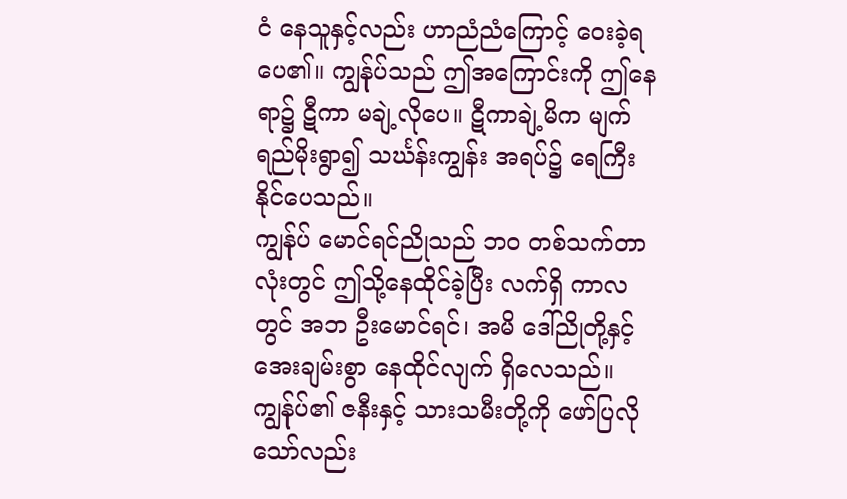ငံ နေသူနှင့်လည်း ဟာညံညံကြောင့် ဝေးခဲ့ရပေ၏။ ကျွန်ုပ်သည် ဤအကြောင်းကို ဤနေရာ၌ ဋီကာ မချဲ့လိုပေ။ ဋီကာချဲ့မိက မျက်ရည်မိုးရွာ၍ သင်္ဃန်းကျွန်း အရပ်၌ ရေကြီး နိုင်ပေသည်။
ကျွန်ုပ် မောင်ရင်ညိုသည် ဘ၀ တစ်သက်တာလုံးတွင် ဤသို့နေထိုင်ခဲ့ပြီး လက်ရှိ ကာလတွင် အဘ ဦးမောင်ရင်၊ အမိ ဒေါ်ညိုတို့နှင့် အေးချမ်းစွာ နေထိုင်လျက် ရှိလေသည်။ ကျွန်ုပ်၏ ဇနီးနှင့် သားသမီးတို့ကို ဖော်ပြလိုသော်လည်း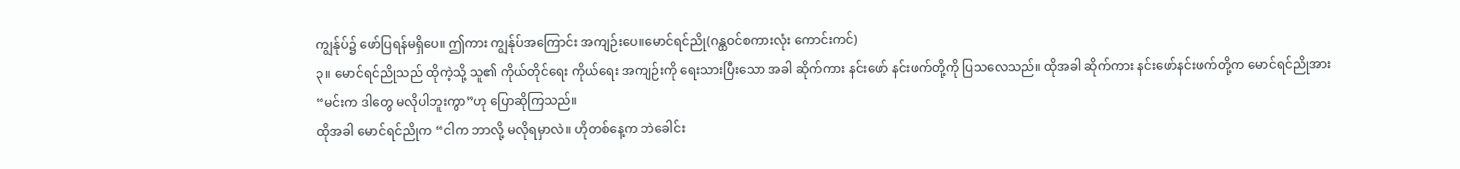ကျွန်ုပ်၌ ဖော်ပြရန်မရှိပေ။ ဤကား ကျွန်ုပ်အကြောင်း အကျဉ်းပေ။မောင်ရင်ညို(ဂန္ထဝင်စကားလုံး ကောင်းကင်)
၃။ မောင်ရင်ညိုသည် ထိုကဲ့သို့ သူ၏ ကိုယ်တိုင်ရေး ကိုယ်ရေး အကျဉ်းကို ရေးသားပြီးသော အခါ ဆိုက်ကား နင်းဖော် နင်းဖက်တို့ကို ပြသလေသည်။ ထိုအခါ ဆိုက်ကား နင်းဖော်နင်းဖက်တို့က မောင်ရင်ညိုအား
“မင်းက ဒါတွေ မလိုပါဘူးကွာ”ဟု ပြောဆိုကြသည်။
ထိုအခါ မောင်ရင်ညိုက “ငါက ဘာလို့ မလိုရမှာလဲ။ ဟိုတစ်နေ့က ဘဲခေါင်း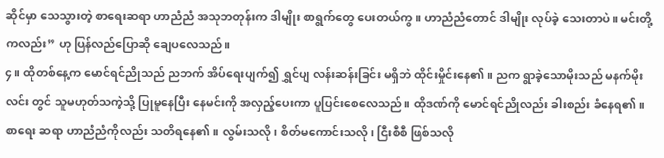ဆိုင်မှာ သေသွားတဲ့ စာရေးဆရာ ဟာညံညံ အသုဘတုန်းက ဒါမျိုး စာရွက်တွေ ပေးတယ်ကွ။ ဟာညံညံတောင် ဒါမျိုး လုပ်ခဲ့ သေးတာပဲ။ မင်းတို့ကလည်း” ဟု ပြန်လည်ပြောဆို ချေပလေသည်။
၄။ ထိုတစ်နေ့က မောင်ရင်ညိုသည် ညဘက် အိပ်ရေးပျက်၍ ရွှင်ပျ လန်းဆန်းခြင်း မရှိဘဲ ထိုင်းမှိုင်းနေ၏။ ညက ရွာခဲ့သောမိုးသည် မနက်မိုးလင်း တွင် သူမဟုတ်သကဲ့သို့ ပြုမူနေပြီး နေမင်းကို အလှည့်ပေးကာ ပူပြင်းစေလေသည်။ ထိုဒဏ်ကို မောင်ရင်ညိုလည်း ခါးစည်း ခံနေရ၏။ စာရေး ဆရာ ဟာညံညံကိုလည်း သတိရနေ၏။ လွမ်းသလို၊ စိတ်မကောင်းသလို၊ ငြီးစီစီ ဖြစ်သလို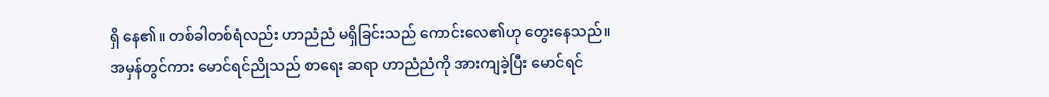ရှိ နေ၏။ တစ်ခါတစ်ရံလည်း ဟာညံညံ မရှိခြင်းသည် ကောင်းလေ၏ဟု တွေးနေသည်။
အမှန်တွင်ကား မောင်ရင်ညိုသည် စာရေး ဆရာ ဟာညံညံကို အားကျခဲ့ပြီး မောင်ရင်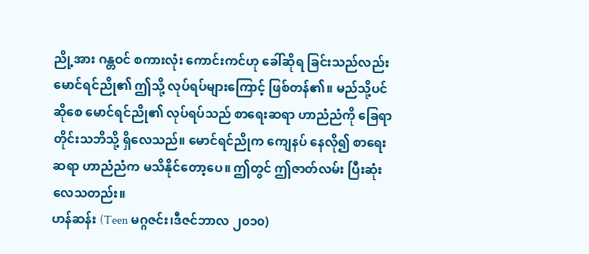ညို့အား ဂန္တဝင် စကားလုံး ကောင်းကင်ဟု ခေါ်ဆိုရ ခြင်းသည်လည်း မောင်ရင်ညို၏ ဤသို့ လုပ်ရပ်များကြောင့် ဖြစ်တန်၏။ မည်သို့ပင် ဆိုစေ မောင်ရင်ညို၏ လုပ်ရပ်သည် စာရေးဆရာ ဟာညံညံကို ခြေရာ တိုင်းသဘိသို့ ရှိလေသည်။ မောင်ရင်ညိုက ကျေနပ် နေလို၍ စာရေး ဆရာ ဟာညံညံက မသိနိုင်တော့ပေ။ ဤတွင် ဤဇာတ်လမ်း ပြီးဆုံးလေသတည်း။
ဟန်ဆန်း (Teen မဂ္ဂဇင်း၊ဒီဇင်ဘာလ ၂၀၁၀)